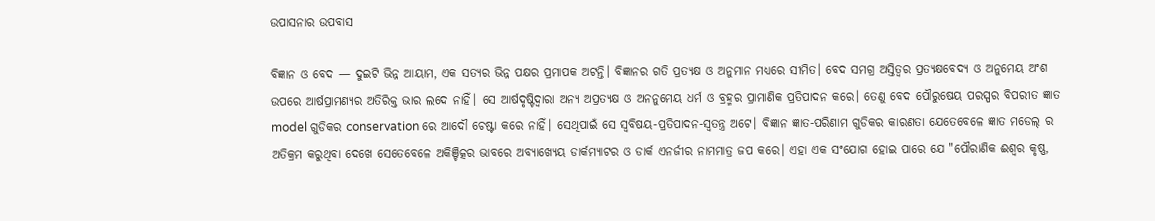ଉପାସନାର ଉପବାସ

ବିଜ୍ଞାନ ଓ ବେଦ — ଦୁଇଟି ଭିନ୍ନ ଆୟାମ, ଏକ ସତ୍ୟର ଭିନ୍ନ ପକ୍ଷର ପ୍ରମାପକ ଅଟନ୍ତି। ବିଜ୍ଞାନର ଗତି ପ୍ରତ୍ୟକ୍ଷ ଓ ଅନୁମାନ ମଧ୍ୟରେ ସୀମିତ। ବେଦ ସମଗ୍ର ଅସ୍ତିତ୍ବର ପ୍ରତ୍ୟକ୍ଷବେଦ୍ୟ ଓ ଅନୁମେୟ ଅଂଶ ଉପରେ ଆର୍ଷପ୍ରାମଣ୍ୟର ଅତିରିକ୍ତ ଭାର ଲଦେ ନାହିଁ। ସେ ଆର୍ଷଦୃଷ୍ଟିଦ୍ୱାରା ଅନ୍ୟ ଅପ୍ରତ୍ୟକ୍ଷ ଓ ଅନନୁମେୟ ଧର୍ମ ଓ ବ୍ରହ୍ମର ପ୍ରାମାଣିକ ପ୍ରତିପାଦନ କରେ। ତେଣୁ ବେଦ ପୌରୁଷେୟ ପରସ୍ପର ବିପରୀତ ଜ୍ଞାତ model ଗୁଡିକର conservation ରେ ଆଦୌ ଚେଷ୍ଟା କରେ ନାହିଁ। ସେଥିପାଇଁ ସେ ସ୍ବବିଷୟ-ପ୍ରତିପାଦନ-ସ୍ୱତନ୍ତ୍ର ଅଟେ। ବିଜ୍ଞାନ ଜ୍ଞାତ-ପରିଣାମ ଗୁଡିକର କାରଣତା ଯେତେବେଳେ ଜ୍ଞାତ ମଡେଲ୍ ର ଅତିକ୍ରମ କରୁଥିବା ଦେଖେ ସେତେବେଳେ ଅକିଞ୍ଚିତ୍କର ଭାବରେ ଅବ୍ୟାଖ୍ୟେୟ ଡାର୍କମ୍ୟାଟର ଓ ଡାର୍କ ଏନର୍ଜୀର ନାମମାତ୍ର ଜପ କରେ। ଏହା ଏକ ସଂଯୋଗ ହୋଇ ପାରେ ଯେ "ପୌରାଣିକ ଈଶ୍ୱର କୃଷ୍ଣ,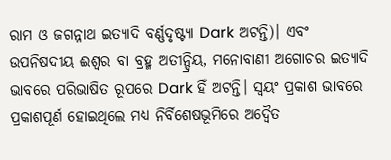ରାମ ଓ ଜଗନ୍ନାଥ ଇତ୍ୟାଦି ବର୍ଣ୍ଣଦୃଷ୍ଟ୍ୟା Dark ଅଟନ୍ତି)। ଏବଂ ଉପନିଷଦୀୟ ଈଶ୍ୱର ବା ବ୍ରହ୍ମ ଅତୀନ୍ଦ୍ରିୟ, ମନୋବାଣୀ ଅଗୋଚର ଇତ୍ୟାଦି ଭାବରେ ପରିଭାଷିତ ରୂପରେ Dark ହିଁ ଅଟନ୍ତି। ସ୍ୱୟଂ ପ୍ରକାଶ ଭାବରେ ପ୍ରକାଶପୂର୍ଣ ହୋଇଥିଲେ ମଧ୍ୟ ନିର୍ବିଶେଷଭୂମିରେ ଅଦ୍ୱୈତ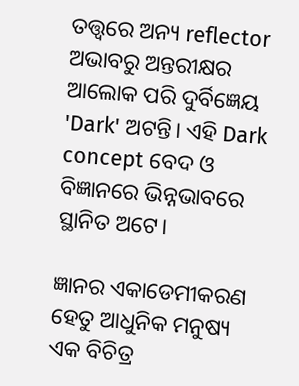ତତ୍ତ୍ୱରେ ଅନ୍ୟ reflector ଅଭାବରୁ ଅନ୍ତରୀକ୍ଷର ଆଲୋକ ପରି ଦୁର୍ବିଜ୍ଞେୟ 'Dark' ଅଟନ୍ତି। ଏହି Dark concept ବେଦ ଓ ବିଜ୍ଞାନରେ ଭିନ୍ନଭାବରେ ସ୍ଥାନିତ ଅଟେ।

ଜ୍ଞାନର ଏକାଡେମୀକରଣ ହେତୁ ଆଧୁନିକ ମନୁଷ୍ୟ ଏକ ବିଚିତ୍ର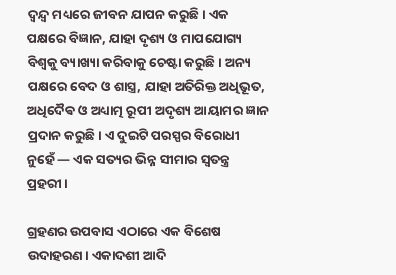ଦ୍ୱନ୍ଦ୍ୱ ମଧ୍ୟରେ ଜୀବନ ଯାପନ କରୁଛି। ଏକ ପକ୍ଷରେ ବିଜ୍ଞାନ, ଯାହା ଦୃଶ୍ୟ ଓ ମାପଯୋଗ୍ୟ ବିଶ୍ୱକୁ ବ୍ୟାଖ୍ୟା କରିବାକୁ ଚେଷ୍ଟା କରୁଛି। ଅନ୍ୟ ପକ୍ଷରେ ବେଦ ଓ ଶାସ୍ତ୍ର, ଯାହା ଅତିରିକ୍ତ ଅଧିଭୂତ, ଅଧିଦୈଵ ଓ ଅଧ୍ୟାତ୍ମ ରୂପୀ ଅଦୃଶ୍ୟ ଆୟାମର ଜ୍ଞାନ ପ୍ରଦାନ କରୁଛି। ଏ ଦୁଇଟି ପରସ୍ପର ବିରୋଧୀ ନୁହେଁ — ଏକ ସତ୍ୟର ଭିନ୍ନ ସୀମାର ସ୍ୱତନ୍ତ୍ର ପ୍ରହରୀ।

ଗ୍ରହଣର ଉପବାସ ଏଠାରେ ଏକ ବିଶେଷ ଉଦାହରଣ। ଏକାଦଶୀ ଆଦି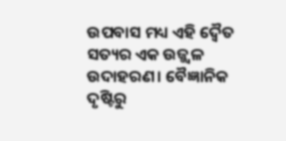ଉପବାସ ମଧ୍ୟ ଏହି ଦ୍ୱୈତ ସତ୍ୟର ଏକ ଉଜ୍ଜ୍ୱଳ ଉଦାହରଣ। ବୈଜ୍ଞାନିକ ଦୃଷ୍ଟିରୁ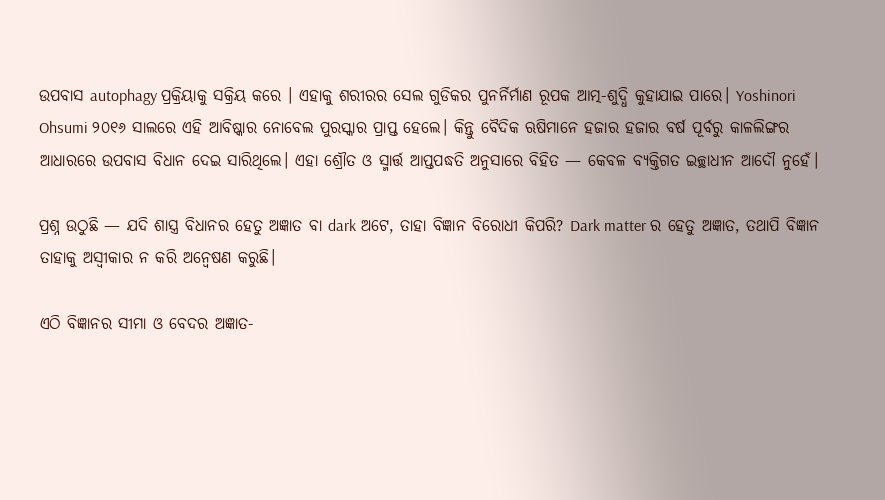ଉପବାସ autophagy ପ୍ରକ୍ରିୟାକୁ ସକ୍ରିୟ କରେ । ଏହାକୁ ଶରୀରର ସେଲ ଗୁଡିକର ପୁନର୍ନିର୍ମାଣ ରୂପକ ଆତ୍ମ-ଶୁଦ୍ଧି କୁହାଯାଇ ପାରେ। Yoshinori Ohsumi ୨୦୧୬ ସାଲରେ ଏହି ଆବିଷ୍କାର ନୋବେଲ ପୁରସ୍କାର ପ୍ରାପ୍ତ ହେଲେ। କିନ୍ତୁ ବୈଦିକ ଋଷିମାନେ ହଜାର ହଜାର ବର୍ଷ ପୂର୍ବରୁ କାଳଲିଙ୍ଗର ଆଧାରରେ ଉପବାସ ବିଧାନ ଦେଇ ସାରିଥିଲେ। ଏହା ଶ୍ରୌତ ଓ ସ୍ମାର୍ତ୍ତ ଆପ୍ତପଦ୍ଧତି ଅନୁସାରେ ବିହିତ — କେବଳ ବ୍ୟକ୍ତିଗତ ଇଚ୍ଛାଧୀନ ଆଦୌ ନୁହେଁ।

ପ୍ରଶ୍ନ ଉଠୁଛି — ଯଦି ଶାସ୍ତ୍ର ବିଧାନର ହେତୁ ଅଜ୍ଞାତ ବା dark ଅଟେ, ତାହା ବିଜ୍ଞାନ ବିରୋଧୀ କିପରି? Dark matter ର ହେତୁ ଅଜ୍ଞାତ, ତଥାପି ବିଜ୍ଞାନ ତାହାକୁ ଅସ୍ୱୀକାର ନ କରି ଅନ୍ୱେଷଣ କରୁଛି।

ଏଠି ବିଜ୍ଞାନର ସୀମା ଓ ବେଦର ଅଜ୍ଞାତ-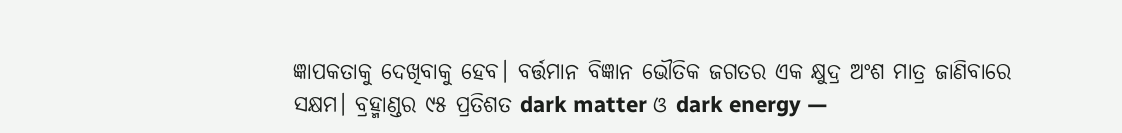ଜ୍ଞାପକତାକୁ ଦେଖିବାକୁ ହେବ। ବର୍ତ୍ତମାନ ବିଜ୍ଞାନ ଭୌତିକ ଜଗତର ଏକ କ୍ଷୁଦ୍ର ଅଂଶ ମାତ୍ର ଜାଣିବାରେ ସକ୍ଷମ। ବ୍ରହ୍ମାଣ୍ଡର ୯୫ ପ୍ରତିଶତ dark matter ଓ dark energy —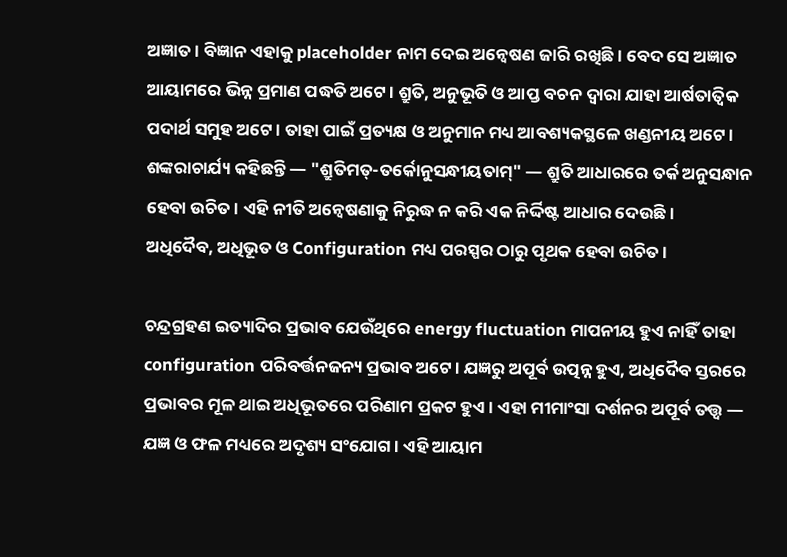ଅଜ୍ଞାତ। ବିଜ୍ଞାନ ଏହାକୁ placeholder ନାମ ଦେଇ ଅନ୍ୱେଷଣ ଜାରି ରଖିଛି। ବେଦ ସେ ଅଜ୍ଞାତ ଆୟାମରେ ଭିନ୍ନ ପ୍ରମାଣ ପଦ୍ଧତି ଅଟେ। ଶ୍ରୁତି, ଅନୁଭୂତି ଓ ଆପ୍ତ ବଚନ ଦ୍ୱାରା ଯାହା ଆର୍ଷତାତ୍ଵିକ ପଦାର୍ଥ ସମୁହ ଅଟେ। ତାହା ପାଇଁ ପ୍ରତ୍ୟକ୍ଷ ଓ ଅନୁମାନ ମଧ୍ୟ ଆବଶ୍ୟକସ୍ଥଳେ ଖଣ୍ଡନୀୟ ଅଟେ। ଶଙ୍କରାଚାର୍ଯ୍ୟ କହିଛନ୍ତି — "ଶ୍ରୁତିମତ୍-ତର୍କୋନୁସନ୍ଧୀୟତାମ୍" — ଶ୍ରୁତି ଆଧାରରେ ତର୍କ ଅନୁସନ୍ଧାନ ହେବା ଉଚିତ। ଏହି ନୀତି ଅନ୍ୱେଷଣାକୁ ନିରୁଦ୍ଧ ନ କରି ଏକ ନିର୍ଦ୍ଦିଷ୍ଟ ଆଧାର ଦେଉଛି।
ଅଧିଦୈବ, ଅଧିଭୂତ ଓ Configuration ମଧ୍ୟ ପରସ୍ପର ଠାରୁ ପୃଥକ ହେବା ଉଚିତ।

ଚନ୍ଦ୍ରଗ୍ରହଣ ଇତ୍ୟାଦିର ପ୍ରଭାବ ଯେଉଁଥିରେ energy fluctuation ମାପନୀୟ ହୁଏ ନାହିଁ ତାହା configuration ପରିବର୍ତ୍ତନଜନ୍ୟ ପ୍ରଭାବ ଅଟେ। ଯଜ୍ଞରୁ ଅପୂର୍ବ ଉତ୍ପନ୍ନ ହୁଏ, ଅଧିଦୈବ ସ୍ତରରେ ପ୍ରଭାବର ମୂଳ ଥାଇ ଅଧିଭୂତରେ ପରିଣାମ ପ୍ରକଟ ହୁଏ। ଏହା ମୀମାଂସା ଦର୍ଶନର ଅପୂର୍ବ ତତ୍ତ୍ୱ — ଯଜ୍ଞ ଓ ଫଳ ମଧ୍ୟରେ ଅଦୃଶ୍ୟ ସଂଯୋଗ। ଏହି ଆୟାମ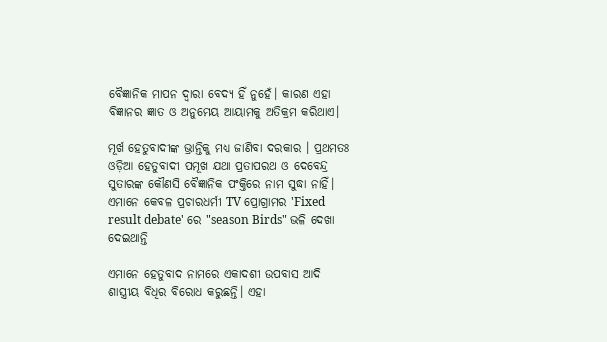ବୈଜ୍ଞାନିକ ମାପନ ଦ୍ୱାରା ବେଦ୍ୟ ହିଁ ନୁହେଁ। କାରଣ ଏହା ବିଜ୍ଞାନର ଜ୍ଞାତ ଓ ଅନୁମେୟ ଆୟାମକୁ ଅତିକ୍ରମ କରିଥାଏ।

ମୂର୍ଖ ହେତୁବାଦୀଙ୍କ ଭ୍ରାନ୍ତିକୁ ମଧ୍ୟ ଜାଣିବା ଦରକାର । ପ୍ରଥମତଃ ଓଡ଼ିଆ ହେତୁବାଦୀ ପମୂଖ ଯଥା ପ୍ରତାପରଥ ଓ ଦେବେନ୍ଦ୍ର ସୁତାରଙ୍କ କୌଣସି ବୈଜ୍ଞାନିକ ପଂକ୍ତିରେ ନାମ ସୁଦ୍ଧା ନାହିଁ। ଏମାନେ କେବଳ ପ୍ରଚାରଧର୍ମୀ TV ପ୍ରୋଗ୍ରାମର 'Fixed result debate' ରେ "season Birds" ଭଳି ଦେଖା ଦେଇଥାନ୍ତି

ଏମାନେ ହେତୁବାଦ ନାମରେ ଏକାଦଶୀ ଉପବାସ ଆଦି ଶାସ୍ତ୍ରୀୟ ବିଧିର ବିରୋଧ କରୁଛନ୍ତି। ଏହା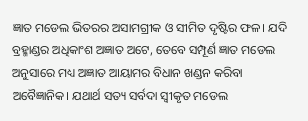ଜ୍ଞାତ ମଡେଲ ଭିତରର ଅସାମଗ୍ରୀକ ଓ ସୀମିତ ଦୃଷ୍ଟିର ଫଳ। ଯଦି ବ୍ରହ୍ମାଣ୍ଡର ଅଧିକାଂଶ ଅଜ୍ଞାତ ଅଟେ, ତେବେ ସମ୍ପୂର୍ଣ ଜ୍ଞାତ ମଡେଲ ଅନୁସାରେ ମଧ୍ୟ ଅଜ୍ଞାତ ଆୟାମର ବିଧାନ ଖଣ୍ଡନ କରିବା ଅବୈଜ୍ଞାନିକ। ଯଥାର୍ଥ ସତ୍ୟ ସର୍ବଦା ସ୍ୱୀକୃତ ମଡେଲ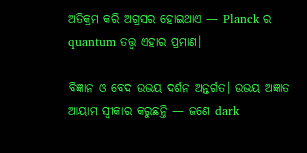ଅତିକ୍ରମ କରି ଅଗ୍ରସର ହୋଇଥାଏ — Planck ର quantum ତତ୍ତ୍ୱ ଏହାର ପ୍ରମାଣ।

ବିଜ୍ଞାନ ଓ ବେଦ ଉଭୟ ଦର୍ଶନ ଅନ୍ତର୍ଗତ। ଉଭୟ ଅଜ୍ଞାତ ଆୟାମ ସ୍ୱୀକାର କରୁଛନ୍ତି — ଜଣେ dark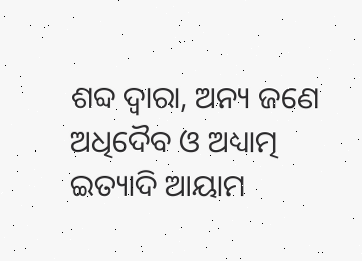ଶବ୍ଦ ଦ୍ୱାରା, ଅନ୍ୟ ଜଣେ ଅଧିଦୈବ ଓ ଅଧ୍ୟାତ୍ମ ଇତ୍ୟାଦି ଆୟାମ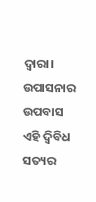ଦ୍ୱାରା। ଉପାସନାର ଉପବାସ ଏହି ଦ୍ଵିବିଧ ସତ୍ୟର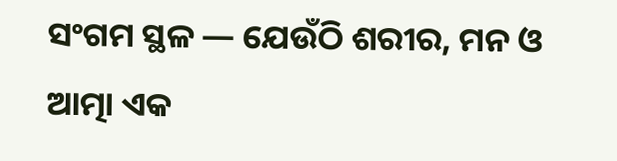ସଂଗମ ସ୍ଥଳ — ଯେଉଁଠି ଶରୀର, ମନ ଓ ଆତ୍ମା ଏକ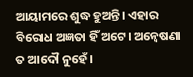ଆୟାମରେ ଶୁଦ୍ଧ ହୁଅନ୍ତି। ଏହାର ବିରୋଧ ଅଜ୍ଞତା ହିଁ ଅଟେ। ଅନ୍ୱେଷଣା ତ ଆଦୌ ନୁହେଁ।